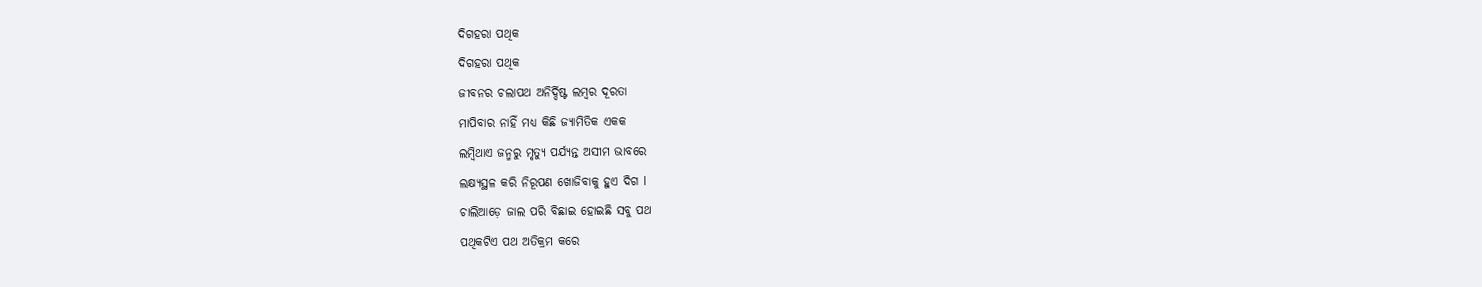ଦିଗହରା ପଥିକ
ଦିଗହରା ପଥିକ
ଜୀବନର ଚଲାପଥ ଅନିର୍ଦ୍ଦିଷ୍ଟ ଲମ୍ଵର ଦୂରତା
ମାପିବାର ନାହିଁ ମଧ୍ୟ କିଛି ଜ୍ୟାମିତିକ ଏକକ
ଲମ୍ବିଥାଏ ଜନ୍ମରୁ ମୃତ୍ୟୁ ପର୍ଯ୍ୟନ୍ତ ଅସୀମ ଭାବରେ
ଲକ୍ଷ୍ୟସ୍ଥଳ କରି ନିରୂପଣ ଖୋଜିବାକୁ ହୁଏ ଦିଗ l
ଚାଲିଆଡ଼େ ଜାଲ ପରି ବିଛାଇ ହୋଇଛି ସବୁ ପଥ
ପଥିକଟିଏ ପଥ ଅତିକ୍ରମ କରେ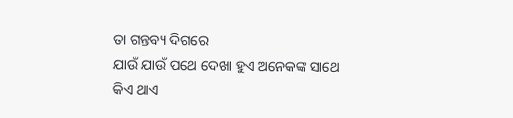ତା ଗନ୍ତବ୍ୟ ଦିଗରେ
ଯାଉଁ ଯାଉଁ ପଥେ ଦେଖା ହୁଏ ଅନେକଙ୍କ ସାଥେ
କିଏ ଥାଏ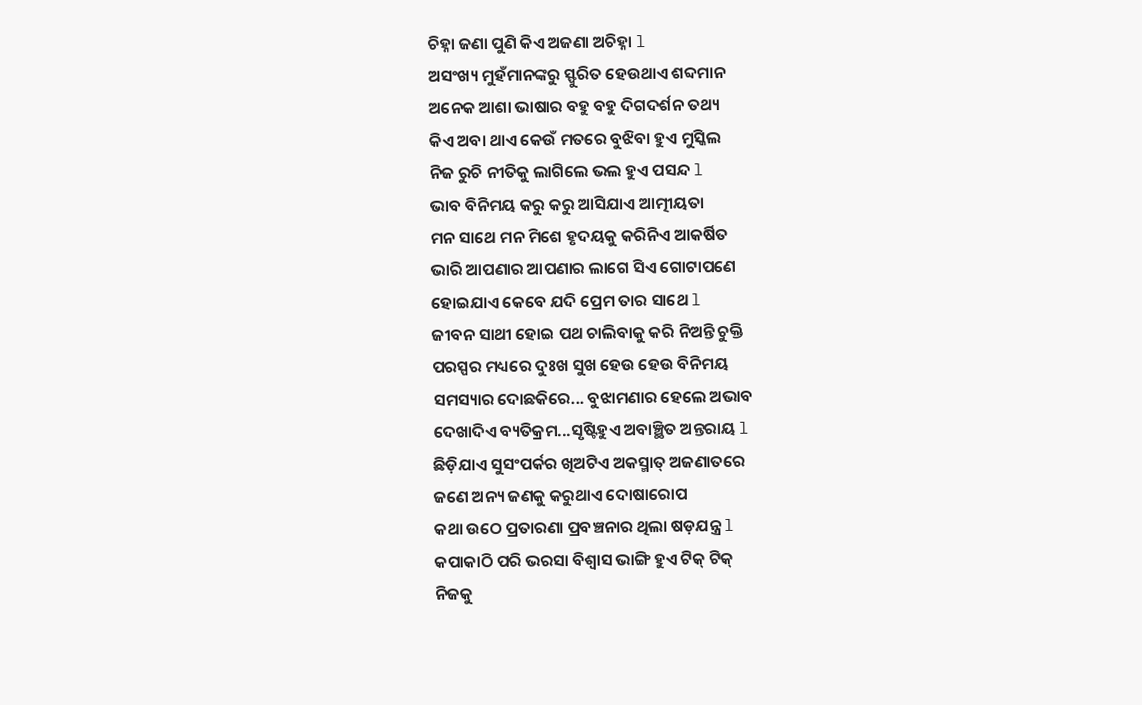ଚିହ୍ନା ଜଣା ପୁଣି କିଏ ଅଜଣା ଅଚିହ୍ନା l
ଅସଂଖ୍ୟ ମୁହଁମାନଙ୍କରୁ ସ୍ଫୁରିତ ହେଉଥାଏ ଶବ୍ଦମାନ
ଅନେକ ଆଶା ଭାଷାର ବହୁ ବହୁ ଦିଗଦର୍ଶନ ତଥ୍ୟ
କିଏ ଅବା ଥାଏ କେଉଁ ମତରେ ବୁଝିବା ହୁଏ ମୁସ୍କିଲ
ନିଜ ରୁଚି ନୀତିକୁ ଲାଗିଲେ ଭଲ ହୁଏ ପସନ୍ଦ l
ଭାବ ବିନିମୟ କରୁ କରୁ ଆସିଯାଏ ଆତ୍ମୀୟତା
ମନ ସାଥେ ମନ ମିଶେ ହୃଦୟକୁ କରିନିଏ ଆକର୍ଷିତ
ଭାରି ଆପଣାର ଆପଣାର ଲାଗେ ସିଏ ଗୋଟାପଣେ
ହୋଇଯାଏ କେବେ ଯଦି ପ୍ରେମ ତାର ସାଥେ l
ଜୀବନ ସାଥୀ ହୋଇ ପଥ ଚାଲିବାକୁ କରି ନିଅନ୍ତି ଚୁକ୍ତି
ପରସ୍ପର ମଧ୍ୟରେ ଦୁଃଖ ସୁଖ ହେଉ ହେଉ ବିନିମୟ
ସମସ୍ୟାର ଦୋଛକିରେ... ବୁଝାମଣାର ହେଲେ ଅଭାବ
ଦେଖାଦିଏ ବ୍ୟତିକ୍ରମ...ସୃଷ୍ଟିହୁଏ ଅବାଞ୍ଛିତ ଅନ୍ତରାୟ l
ଛିଡ଼ିଯାଏ ସୁସଂପର୍କର ଖିଅଟିଏ ଅକସ୍ମାତ୍ ଅଜଣାତରେ
ଜଣେ ଅନ୍ୟ ଜଣକୁ କରୁଥାଏ ଦୋଷାରୋପ
କଥା ଉଠେ ପ୍ରତାରଣା ପ୍ରବଞ୍ଚନାର ଥିଲା ଷଡ଼ଯନ୍ତ୍ର l
କପାକାଠି ପରି ଭରସା ବିଶ୍ଵାସ ଭାଙ୍ଗି ହୁଏ ଟିକ୍ ଟିକ୍
ନିଜକୁ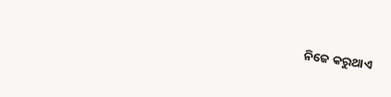ନିଜେ କରୁଥାଏ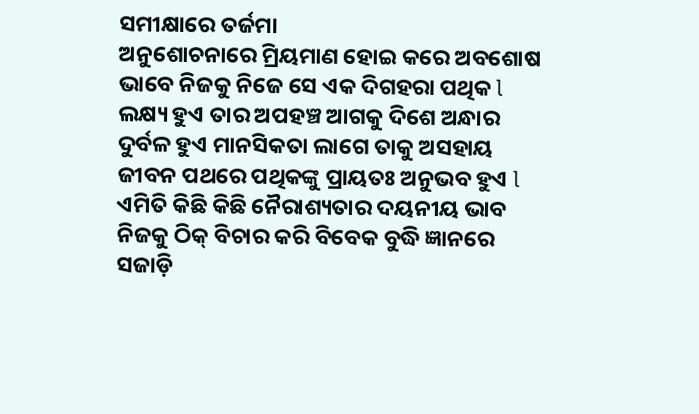ସମୀକ୍ଷାରେ ତର୍ଜମା
ଅନୁଶୋଚନାରେ ମ୍ରିୟମାଣ ହୋଇ କରେ ଅବଶୋଷ
ଭାବେ ନିଜକୁ ନିଜେ ସେ ଏକ ଦିଗହରା ପଥିକ l
ଲକ୍ଷ୍ୟ ହୁଏ ତାର ଅପହଞ୍ଚ ଆଗକୁ ଦିଶେ ଅନ୍ଧାର
ଦୁର୍ବଳ ହୁଏ ମାନସିକତା ଲାଗେ ତାକୁ ଅସହାୟ
ଜୀବନ ପଥରେ ପଥିକଙ୍କୁ ପ୍ରାୟତଃ ଅନୁଭବ ହୁଏ l
ଏମିତି କିଛି କିଛି ନୈରାଶ୍ୟତାର ଦୟନୀୟ ଭାବ
ନିଜକୁ ଠିକ୍ ବିଚାର କରି ବିବେକ ବୁଦ୍ଧି ଜ୍ଞାନରେ
ସଜାଡ଼ି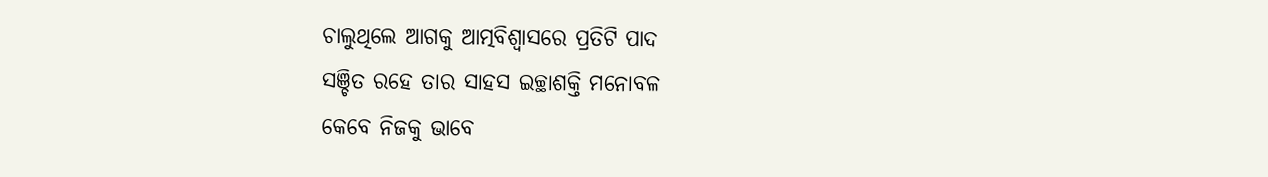ଚାଲୁଥିଲେ ଆଗକୁ ଆତ୍ମବିଶ୍ଵାସରେ ପ୍ରତିଟି ପାଦ
ସଞ୍ଚିତ ରହେ ତାର ସାହସ ଇଚ୍ଛାଶକ୍ତି ମନୋବଳ
କେବେ ନିଜକୁ ଭାବେ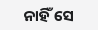ନାହିଁ ସେ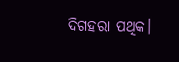ଦିଗହରା ପଥିକ।